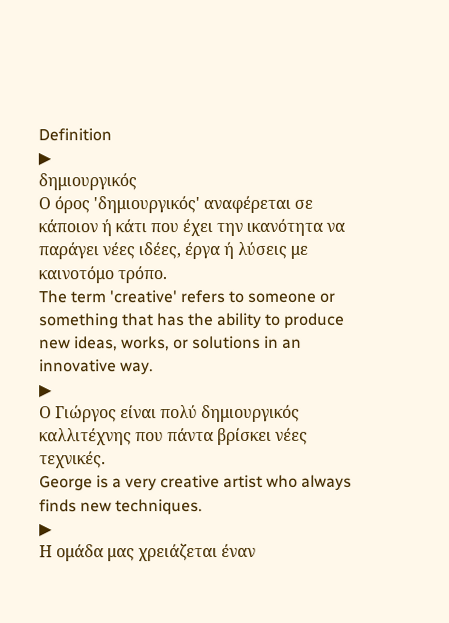Definition
▶
δημιουργικός
Ο όρος 'δημιουργικός' αναφέρεται σε κάποιον ή κάτι που έχει την ικανότητα να παράγει νέες ιδέες, έργα ή λύσεις με καινοτόμο τρόπο.
The term 'creative' refers to someone or something that has the ability to produce new ideas, works, or solutions in an innovative way.
▶
Ο Γιώργος είναι πολύ δημιουργικός καλλιτέχνης που πάντα βρίσκει νέες τεχνικές.
George is a very creative artist who always finds new techniques.
▶
Η ομάδα μας χρειάζεται έναν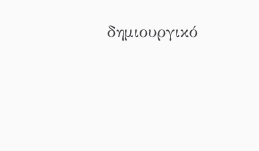δημιουργικό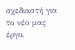σχεδιαστή για το νέο μας έργο.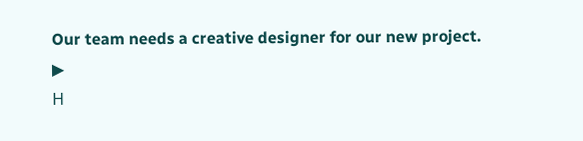Our team needs a creative designer for our new project.
▶
Η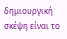δημιουργική σκέψη είναι το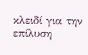κλειδί για την επίλυση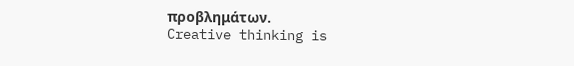προβλημάτων.
Creative thinking is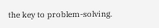the key to problem-solving.